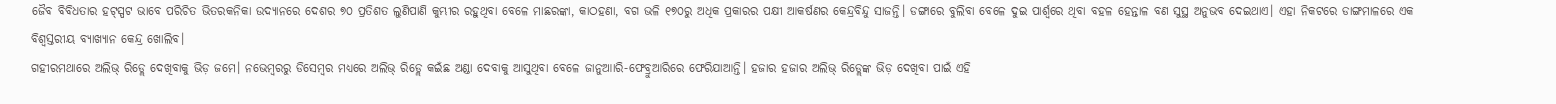ଜୈବ ବିବିଧତାର ହଟ୍ସ୍ପଟ ଭାବେ ପରିଚିତ ଭିତରକନିକା ଉଦ୍ୟାନରେ ଦେଶର ୭୦ ପ୍ରତିଶତ ଲୁଣିପାଣି କୁମ୍ଭୀର ରହୁଥିବା ବେଳେ ମାଛରଙ୍କା, କାଠହଣା, ବଗ ଭଳି ୧୭୦ରୁ ଅଧିକ ପ୍ରକାରର ପକ୍ଷୀ ଆକର୍ଷଣର କେନ୍ଦ୍ରବିନ୍ଦୁ ସାଜନ୍ତି। ଡଙ୍ଗାରେ ବୁଲିବା ବେଳେ ଦୁଇ ପାର୍ଶ୍ୱରେ ଥିବା ବହଳ ହେନ୍ତାଳ ବଣ ସୁସ୍ଥ ଅନୁଭବ ଦେଇଥାଏ। ଏହା ନିକଟରେ ଡାଙ୍ଗମାଳରେ ଏକ ବିଶ୍ୱସ୍ତରୀୟ ବ୍ୟାଖ୍ୟାନ କେନ୍ଦ୍ର ଖୋଲିବ।
ଗହୀରମଥାରେ ଅଲିଭ୍ ରିଡ୍ଲେ ଦେଖିବାକୁ ଭିଡ଼ ଜମେ। ନଭେମ୍ବରରୁ ଡିସେମ୍ବର ମଧ୍ୟରେ ଅଲିଭ୍ ରିଡ୍ଲେ କଇଁଛ ଅଣ୍ଡା ଦେବାକୁ ଆସୁଥିବା ବେଳେ ଜାନୁଆାରି-ଫେବ୍ରୁଆରିରେ ଫେରିଯାଆନ୍ତି। ହଜାର ହଜାର ଅଲିଭ୍ ରିଡ୍ଲେଙ୍କ ଭିଡ଼ ଦେଖିବା ପାଇଁ ଏହି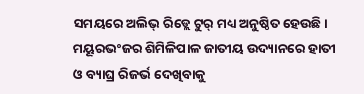ସମୟରେ ଅଲିଭ୍ ରିଡ୍ଲେ ଟୁର୍ ମଧ୍ୟ ଅନୁଷ୍ଠିତ ହେଉଛି।
ମୟୂରଭଂଜର ଶିମିଳିପାଳ ଜାତୀୟ ଉଦ୍ୟାନରେ ହାତୀ ଓ ବ୍ୟାଘ୍ର ରିଜର୍ଭ ଦେଖିବାକୁ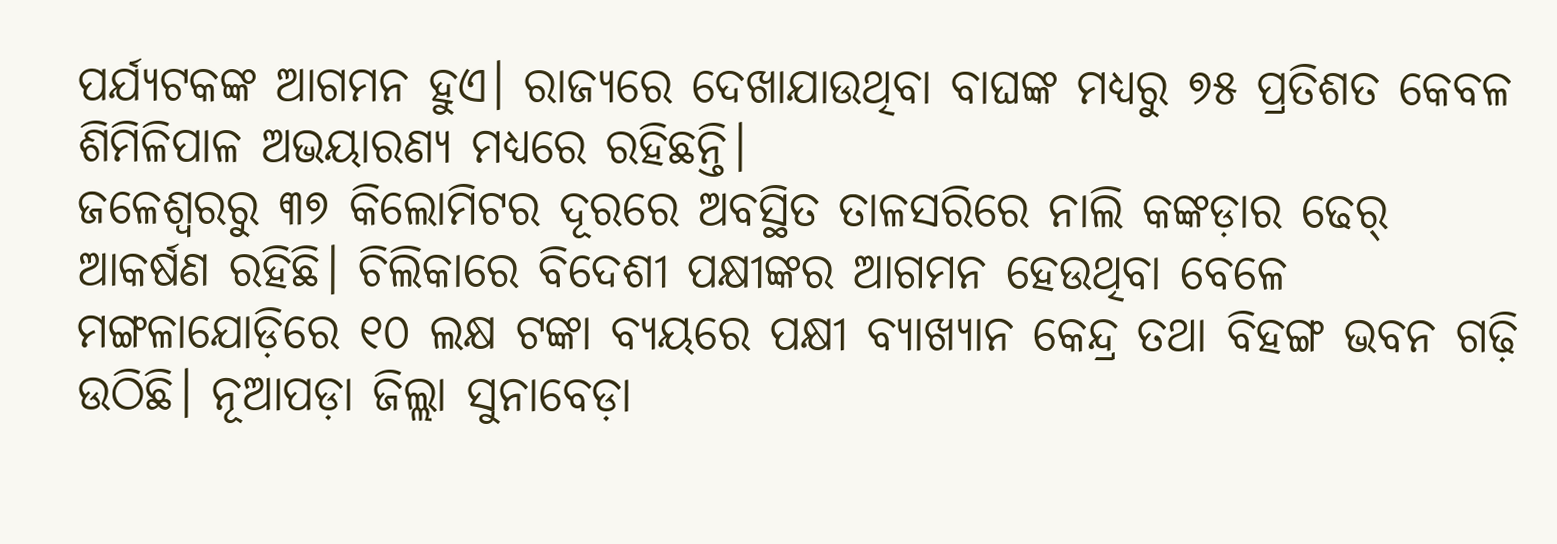ପର୍ଯ୍ୟଟକଙ୍କ ଆଗମନ ହୁଏ। ରାଜ୍ୟରେ ଦେଖାଯାଉଥିବା ବାଘଙ୍କ ମଧ୍ୟରୁ ୭୫ ପ୍ରତିଶତ କେବଳ ଶିମିଳିପାଳ ଅଭୟାରଣ୍ୟ ମଧ୍ୟରେ ରହିଛନ୍ତି।
ଜଳେଶ୍ୱରରୁ ୩୭ କିଲୋମିଟର ଦୂରରେ ଅବସ୍ଥିତ ତାଳସରିରେ ନାଲି କଙ୍କଡ଼ାର ଢେର୍ ଆକର୍ଷଣ ରହିଛି। ଚିଲିକାରେ ବିଦେଶୀ ପକ୍ଷୀଙ୍କର ଆଗମନ ହେଉଥିବା ବେଳେ ମଙ୍ଗଳାଯୋଡ଼ିରେ ୧୦ ଲକ୍ଷ ଟଙ୍କା ବ୍ୟୟରେ ପକ୍ଷୀ ବ୍ୟାଖ୍ୟାନ କେନ୍ଦ୍ର ତଥା ବିହଙ୍ଗ ଭବନ ଗଢ଼ି ଉଠିଛି। ନୂଆପଡ଼ା ଜିଲ୍ଲା ସୁନାବେଡ଼ା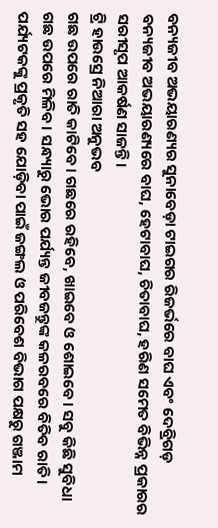ବନ୍ୟଜୀବ ଅଭୟାରଣ୍ୟର ସୁନାବେଡ଼ା ଟାଇଗର ରିଜର୍ଭରେ ବାଘ ଏବଂ ଦେବ୍ରିଗଡ଼ ବନ୍ୟଜୀବ ଅଭୟାରଣ୍ୟରେ ବାଘ, ହେଟାବାଘ, ଚିତାବାଘ, ହରିଣ ସମେତ ବିଭିନ୍ନ ପ୍ରକାରର ସରୀସୃପ ଆକର୍ଷଣ ସାଜନ୍ତି।
ଟ୍ରି ହାଉସ୍ରେ ନିଆରା ଅନୁଭବ
ଗଛ ଉପରେ ରାତି କାଟିବେ। ଗଛରେ ରହିବେ, ଖାଇବେ ଓ ଶୋଇବେ। ସବୁ କିଛି ସୁବିଧା ଗଛ ଉପରେ ମିଳିବ। ସନ୍ଧ୍ୟାରୁ ଭୋର ପର୍ଯ୍ୟନ୍ତ ଜୀବଜନ୍ତୁଙ୍କ କଳରବରେ ବିତିବ ରାତି। ପର୍ଯ୍ୟଟକଙ୍କୁ ପ୍ରକୃତି ସହ ଯୋଡ଼ିବା ପାଇଁ ଜଙ୍ଗଲ ଓ ପରିବେଶ ବିଭାଗ ପକ୍ଷରୁ ଗଞ୍ଜାମ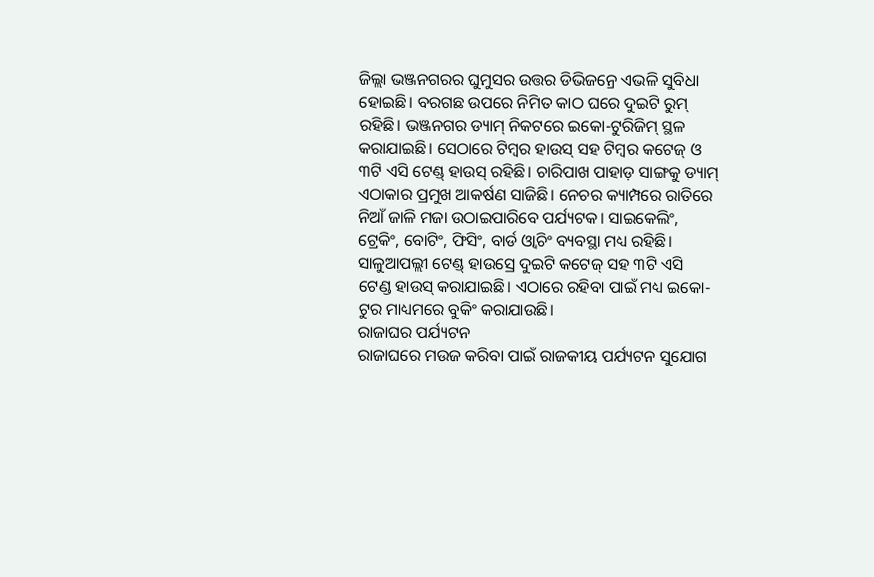ଜିଲ୍ଲା ଭଞ୍ଜନଗରର ଘୁମୁସର ଉତ୍ତର ଡିଭିଜନ୍ରେ ଏଭଳି ସୁବିଧା ହୋଇଛି। ବରଗଛ ଉପରେ ନିମିତ କାଠ ଘରେ ଦୁଇଟି ରୁମ୍ ରହିଛି। ଭଞ୍ଜନଗର ଡ୍ୟାମ୍ ନିକଟରେ ଇକୋ-ଟୁରିଜିମ୍ ସ୍ଥଳ କରାଯାଇଛି। ସେଠାରେ ଟିମ୍ବର ହାଉସ୍ ସହ ଟିମ୍ବର କଟେଜ୍ ଓ ୩ଟି ଏସି ଟେଣ୍ଡ୍ ହାଉସ୍ ରହିଛି। ଚାରିପାଖ ପାହାଡ଼ ସାଙ୍ଗକୁ ଡ୍ୟାମ୍ ଏଠାକାର ପ୍ରମୁଖ ଆକର୍ଷଣ ସାଜିଛି। ନେଚର କ୍ୟାମ୍ପରେ ରାତିରେ ନିଆଁ ଜାଳି ମଜା ଉଠାଇପାରିବେ ପର୍ଯ୍ୟଟକ। ସାଇକେଲିଂ, ଟ୍ରେକିଂ, ବୋଟିଂ, ଫିସିଂ, ବାର୍ଡ ଓ୍ଵାଚିଂ ବ୍ୟବସ୍ଥା ମଧ୍ୟ ରହିଛି। ସାଳୁଆପଲ୍ଲୀ ଟେଣ୍ଡ୍ ହାଉସ୍ରେ ଦୁଇଟି କଟେଜ୍ ସହ ୩ଟି ଏସି ଟେଣ୍ଡ ହାଉସ୍ କରାଯାଇଛି। ଏଠାରେ ରହିବା ପାଇଁ ମଧ୍ୟ ଇକୋ-ଟୁର ମାଧ୍ୟମରେ ବୁକିଂ କରାଯାଉଛି।
ରାଜାଘର ପର୍ଯ୍ୟଟନ
ରାଜାଘରେ ମଉଜ କରିବା ପାଇଁ ରାଜକୀୟ ପର୍ଯ୍ୟଟନ ସୁଯୋଗ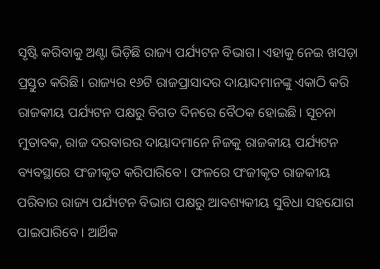ସୃଷ୍ଟି କରିବାକୁ ଅଣ୍ଟା ଭିଡ଼ିଛି ରାଜ୍ୟ ପର୍ଯ୍ୟଟନ ବିଭାଗ। ଏହାକୁ ନେଇ ଖସଡ଼ା ପ୍ରସ୍ତୁତ କରିଛି। ରାଜ୍ୟର ୧୬ଟି ରାଜପ୍ରାସାଦର ଦାୟାଦମାନଙ୍କୁ ଏକାଠି କରି ରାଜକୀୟ ପର୍ଯ୍ୟଟନ ପକ୍ଷରୁ ବିଗତ ଦିନରେ ବୈଠକ ହୋଇଛି। ସୂଚନା ମୁତାବକ, ରାଜ ଦରବାରର ଦାୟାଦମାନେ ନିଜକୁ ରାଜକୀୟ ପର୍ଯ୍ୟଟନ ବ୍ୟବସ୍ଥାରେ ପଂଜୀକୃତ କରିପାରିବେ। ଫଳରେ ପଂଜୀକୃତ ରାଜକୀୟ ପରିବାର ରାଜ୍ୟ ପର୍ଯ୍ୟଟନ ବିଭାଗ ପକ୍ଷରୁ ଆବଶ୍ୟକୀୟ ସୁବିଧା ସହଯୋଗ ପାଇପାରିବେ। ଆର୍ଥିକ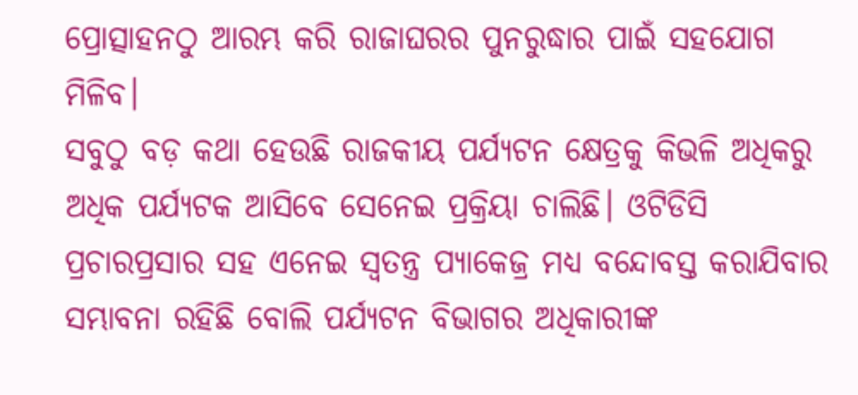ପ୍ରୋତ୍ସାହନଠୁ ଆରମ୍ଭ କରି ରାଜାଘରର ପୁନରୁଦ୍ଧାର ପାଇଁ ସହଯୋଗ ମିଳିବ।
ସବୁଠୁ ବଡ଼ କଥା ହେଉଛି ରାଜକୀୟ ପର୍ଯ୍ୟଟନ କ୍ଷେତ୍ରକୁ କିଭଳି ଅଧିକରୁ ଅଧିକ ପର୍ଯ୍ୟଟକ ଆସିବେ ସେନେଇ ପ୍ରକ୍ରିୟା ଚାଲିଛି। ଓଟିଡିସି ପ୍ରଚାରପ୍ରସାର ସହ ଏନେଇ ସ୍ୱତନ୍ତ୍ର ପ୍ୟାକେଜ୍ର ମଧ୍ୟ ବନ୍ଦୋବସ୍ତ କରାଯିବାର ସମ୍ଭାବନା ରହିଛି ବୋଲି ପର୍ଯ୍ୟଟନ ବିଭାଗର ଅଧିକାରୀଙ୍କ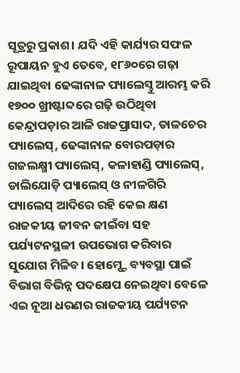ସୂତ୍ରରୁ ପ୍ରକାଶ। ଯଦି ଏହି କାର୍ଯ୍ୟର ସଫଳ ରୂପାୟନ ହୁଏ ତେବେ, ୧୮୬୦ରେ ଗଢ଼ା ଯାଇଥିବା ଢେଙ୍କାନାଳ ପ୍ୟାଲେସ୍ଠୁ ଆରମ୍ଭ କରି ୧୭୦୦ ଖ୍ରୀଷ୍ଟାବ୍ଦରେ ଗଢ଼ି ଉଠିଥିବା କେନ୍ଦ୍ରାପଡ଼ାର ଆଳି ରାଜପ୍ରାସାଦ, ତାଳଚେର ପ୍ୟାଲେସ୍, ଢେଙ୍କାନାଳ ବୋରପଡ଼ାର ଗଜଲକ୍ଷ୍ମୀ ପ୍ୟାଲେସ୍, କଳାହାଣ୍ଡି ପ୍ୟାଲେସ୍, ଡାଲିଯୋଡ଼ି ପ୍ୟାଲେସ୍ ଓ ନୀଳଗିରି ପ୍ୟାଲେସ୍ ଆଦିରେ ରହି କେଇ କ୍ଷଣ ରାଜକୀୟ ଜୀବନ ଜୀଇଁବା ସହ ପର୍ଯ୍ୟଟନସ୍ଥଳୀ ଉପଭୋଗ କରିବାର ସୁଯୋଗ ମିଳିବ। ହୋମ୍ଷ୍ଟେ ବ୍ୟବସ୍ଥା ପାଇଁ ବିଭାଗ ବିଭିନ୍ନ ପଦକ୍ଷେପ ନେଇଥିବା ବେଳେ ଏଇ ନୂଆ ଧରଣର ରାଜକୀୟ ପର୍ଯ୍ୟଟନ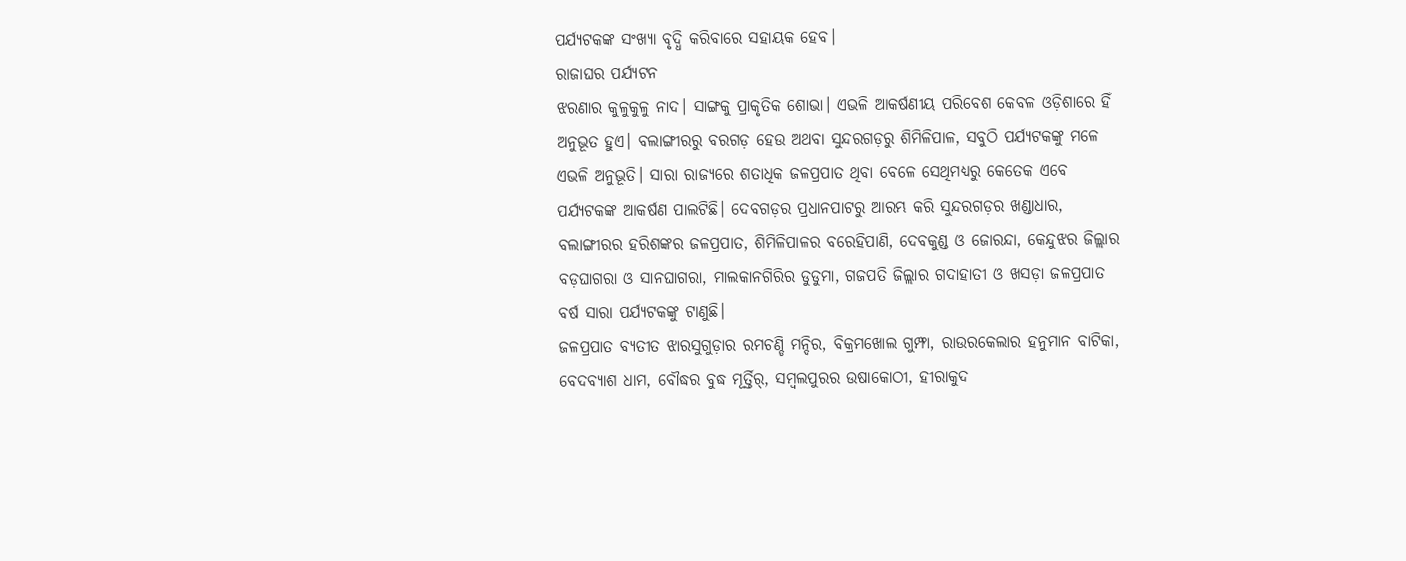ପର୍ଯ୍ୟଟକଙ୍କ ସଂଖ୍ୟା ବୃଦ୍ଧି କରିବାରେ ସହାୟକ ହେବ।
ରାଜାଘର ପର୍ଯ୍ୟଟନ
ଝରଣାର କୁଳୁକୁଳୁ ନାଦ। ସାଙ୍ଗକୁ ପ୍ରାକୃତିକ ଶୋଭା। ଏଭଳି ଆକର୍ଷଣୀୟ ପରିବେଶ କେବଳ ଓଡ଼ିଶାରେ ହିଁ ଅନୁଭୂତ ହୁଏ। ବଲାଙ୍ଗୀରରୁ ବରଗଡ଼ ହେଉ ଅଥବା ସୁନ୍ଦରଗଡ଼ରୁ ଶିମିଳିପାଳ, ସବୁଠି ପର୍ଯ୍ୟଟକଙ୍କୁ ମଳେ ଏଭଳି ଅନୁଭୂତି। ସାରା ରାଜ୍ୟରେ ଶତାଧିକ ଜଳପ୍ରପାତ ଥିବା ବେଳେ ସେଥିମଧ୍ୟରୁ କେତେକ ଏବେ ପର୍ଯ୍ୟଟକଙ୍କ ଆକର୍ଷଣ ପାଲଟିଛି। ଦେବଗଡ଼ର ପ୍ରଧାନପାଟରୁ ଆରମ୍ଭ କରି ସୁନ୍ଦରଗଡ଼ର ଖଣ୍ଡାଧାର, ବଲାଙ୍ଗୀରର ହରିଶଙ୍କର ଜଳପ୍ରପାତ, ଶିମିଳିପାଳର ବରେହିପାଣି, ଦେବକୁଣ୍ଡ ଓ ଜୋରନ୍ଦା, କେନ୍ଦୁଝର ଜିଲ୍ଲାର ବଡ଼ଘାଗରା ଓ ସାନଘାଗରା, ମାଲକାନଗିରିର ଡୁଡୁମା, ଗଜପତି ଜିଲ୍ଲାର ଗଦାହାତୀ ଓ ଖସଡ଼ା ଜଳପ୍ରପାତ ବର୍ଷ ସାରା ପର୍ଯ୍ୟଟକଙ୍କୁ ଟାଣୁଛି।
ଜଳପ୍ରପାତ ବ୍ୟତୀତ ଝାରସୁଗୁଡ଼ାର ରମଚଣ୍ଡି ମନ୍ଦିର, ବିକ୍ରମଖୋଲ ଗୁମ୍ଫା, ରାଉରକେଲାର ହନୁମାନ ବାଟିକା, ବେଦବ୍ୟାଶ ଧାମ, ବୌଦ୍ଧର ବୁଦ୍ଧ ମୂର୍ତ୍ତିର୍, ସମ୍ବଲପୁରର ଉଷାକୋଠୀ, ହୀରାକୁଦ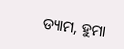ଡ୍ୟାମ, ହୁମା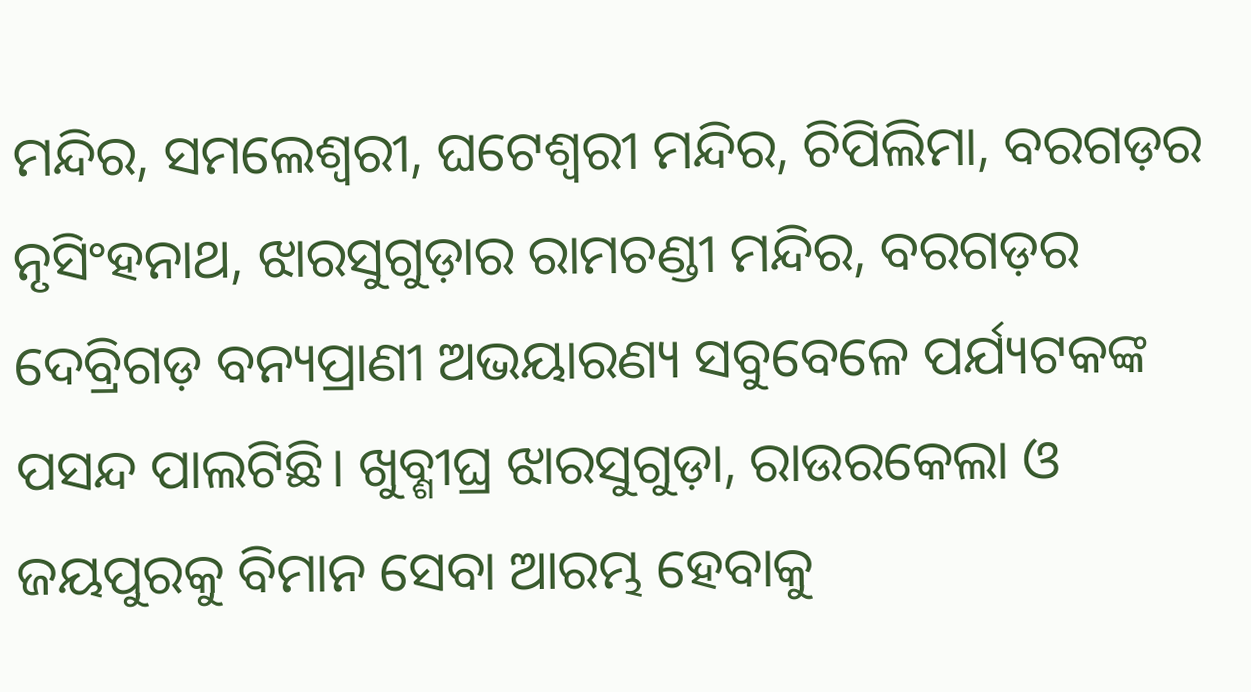ମନ୍ଦିର, ସମଲେଶ୍ୱରୀ, ଘଟେଶ୍ୱରୀ ମନ୍ଦିର, ଚିପିଲିମା, ବରଗଡ଼ର ନୃସିଂହନାଥ, ଝାରସୁଗୁଡ଼ାର ରାମଚଣ୍ଡୀ ମନ୍ଦିର, ବରଗଡ଼ର ଦେବ୍ରିଗଡ଼ ବନ୍ୟପ୍ରାଣୀ ଅଭୟାରଣ୍ୟ ସବୁବେଳେ ପର୍ଯ୍ୟଟକଙ୍କ ପସନ୍ଦ ପାଲଟିଛି। ଖୁବ୍ଶୀଘ୍ର ଝାରସୁଗୁଡ଼ା, ରାଉରକେଲା ଓ ଜୟପୁରକୁ ବିମାନ ସେବା ଆରମ୍ଭ ହେବାକୁ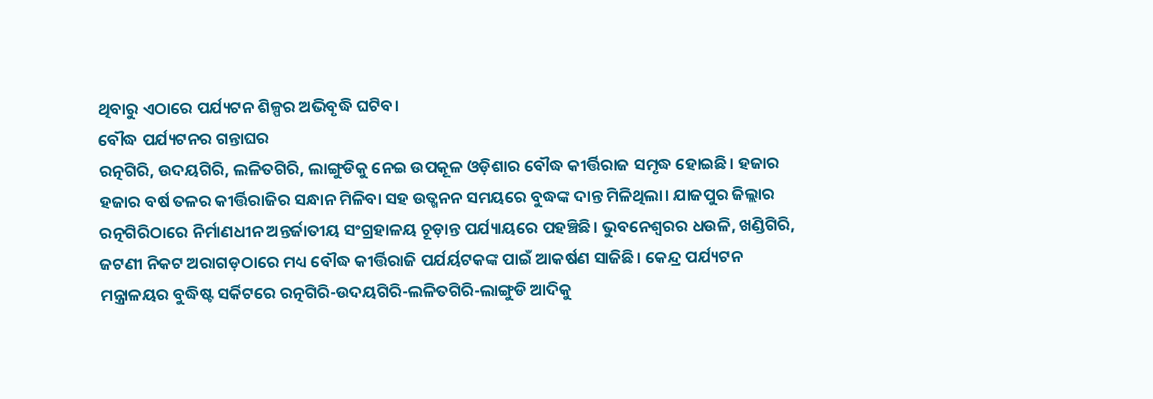ଥିବାରୁ ଏଠାରେ ପର୍ଯ୍ୟଟନ ଶିଳ୍ପର ଅଭିବୃଦ୍ଧି ଘଟିବ।
ବୌଦ୍ଧ ପର୍ଯ୍ୟଟନର ଗନ୍ତାଘର
ରତ୍ନଗିରି, ଉଦୟଗିରି, ଲଳିତଗିରି, ଲାଙ୍ଗୁଡିକୁ ନେଇ ଉପକୂଳ ଓଡ଼ିଶାର ବୌଦ୍ଧ କୀର୍ତ୍ତିରାଜ ସମୃଦ୍ଧ ହୋଇଛି। ହଜାର ହଜାର ବର୍ଷ ତଳର କୀର୍ତ୍ତିରାଜିର ସନ୍ଧାନ ମିଳିବା ସହ ଉତ୍ଖନନ ସମୟରେ ବୁଦ୍ଧଙ୍କ ଦାନ୍ତ ମିଳିଥିଲା। ଯାଜପୁର ଜିଲ୍ଲାର ରତ୍ନଗିରିଠାରେ ନିର୍ମାଣଧୀନ ଅନ୍ତର୍ଜାତୀୟ ସଂଗ୍ରହାଳୟ ଚୂଡ଼ାନ୍ତ ପର୍ଯ୍ୟାୟରେ ପହଞ୍ଚିଛି। ଭୁବନେଶ୍ୱରର ଧଉଳି, ଖଣ୍ଡିଗିରି, ଜଟଣୀ ନିକଟ ଅରାଗଡ଼ଠାରେ ମଧ୍ୟ ବୌଦ୍ଧ କୀର୍ତ୍ତିରାଜି ପର୍ଯର୍ୟଟକଙ୍କ ପାଇଁ ଆକର୍ଷଣ ସାଜିଛି। କେନ୍ଦ୍ର ପର୍ଯ୍ୟଟନ ମନ୍ତ୍ରାଳୟର ବୁଦ୍ଧିଷ୍ଟ ସର୍କିଟରେ ରତ୍ନଗିରି-ଉଦୟଗିରି-ଲଳିତଗିରି-ଲାଙ୍ଗୁଡି ଆଦିକୁ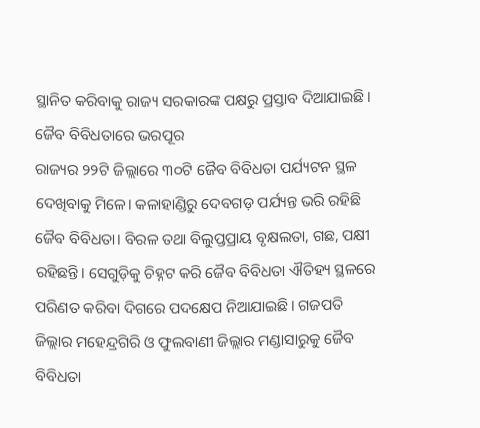ସ୍ଥାନିତ କରିବାକୁ ରାଜ୍ୟ ସରକାରଙ୍କ ପକ୍ଷରୁ ପ୍ରସ୍ତାବ ଦିଆଯାଇଛି।
ଜୈବ ବିବିଧତାରେ ଭରପୂର
ରାଜ୍ୟର ୨୨ଟି ଜିଲ୍ଲାରେ ୩୦ଟି ଜୈବ ବିବିଧତା ପର୍ଯ୍ୟଟନ ସ୍ଥଳ ଦେଖିବାକୁ ମିଳେ। କଳାହାଣ୍ଡିରୁ ଦେବଗଡ଼ ପର୍ଯ୍ୟନ୍ତ ଭରି ରହିଛି ଜୈବ ବିବିଧତା। ବିରଳ ତଥା ବିଲୁପ୍ତପ୍ରାୟ ବୃକ୍ଷଲତା, ଗଛ, ପକ୍ଷୀ ରହିଛନ୍ତି। ସେଗୁଡ଼ିକୁ ଚିହ୍ନଟ କରି ଜୈବ ବିବିଧତା ଐତିହ୍ୟ ସ୍ଥଳରେ ପରିଣତ କରିବା ଦିଗରେ ପଦକ୍ଷେପ ନିଆଯାଇଛି। ଗଜପତି ଜିଲ୍ଲାର ମହେନ୍ଦ୍ରଗିରି ଓ ଫୁଲବାଣୀ ଜିଲ୍ଲାର ମଣ୍ଡାସାରୁକୁ ଜୈବ ବିବିଧତା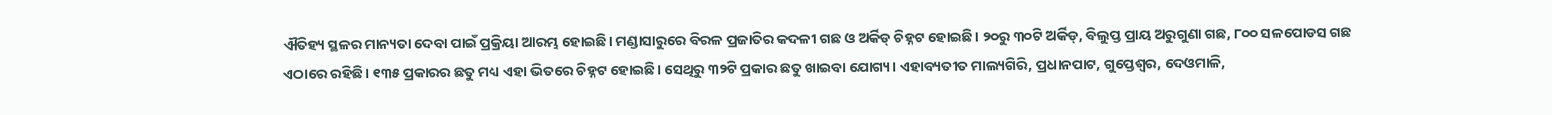ଐତିହ୍ୟ ସ୍ଥଳର ମାନ୍ୟତା ଦେବା ପାଇଁ ପ୍ରକ୍ରିୟା ଆରମ୍ଭ ହୋଇଛି। ମଣ୍ଡାସାରୁରେ ବିରଳ ପ୍ରଜାତିର କଦଳୀ ଗଛ ଓ ଅର୍କିଡ୍ ଚିହ୍ନଟ ହୋଇଛି। ୨୦ରୁ ୩୦ଟି ଅର୍କିଡ୍, ବିଲୁପ୍ତ ପ୍ରାୟ ଅରୁଗୁଣା ଗଛ, ୮୦୦ ସଳପୋଡସ ଗଛ ଏଠାରେ ରହିଛି। ୧୩୫ ପ୍ରକାରର ଛତୁ ମଧ୍ୟ ଏହା ଭିତରେ ଚିହ୍ନଟ ହୋଇଛି। ସେଥିରୁ ୩୨ଟି ପ୍ରକାର ଛତୁ ଖାଇବା ଯୋଗ୍ୟ। ଏହାବ୍ୟତୀତ ମାଲ୍ୟଗିରି, ପ୍ରଧାନପାଟ, ଗୁପ୍ତେଶ୍ୱର, ଦେଓମାଳି,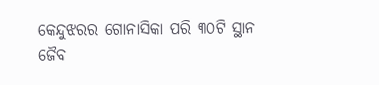କେନ୍ଦୁଝରର ଗୋନାସିକା ପରି ୩୦ଟି ସ୍ଥାନ ଜୈବ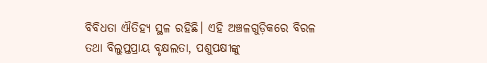ବିବିଧତା ଐତିହ୍ୟ ସ୍ଥଳ ରହିଛି। ଏହି ଅଞ୍ଚଳଗୁଡ଼ିକରେ ବିରଳ ତଥା ବିଲୁପ୍ତପ୍ରାୟ ବୃକ୍ଷଲତା, ପଶୁପକ୍ଷୀଙ୍କୁ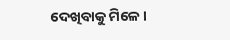ଦେଖିବାକୁ ମିଳେ।